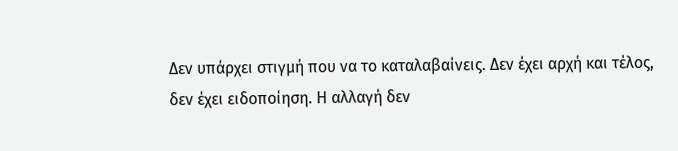Δεν υπάρχει στιγμή που να το καταλαβαίνεις. Δεν έχει αρχή και τέλος, δεν έχει ειδοποίηση. Η αλλαγή δεν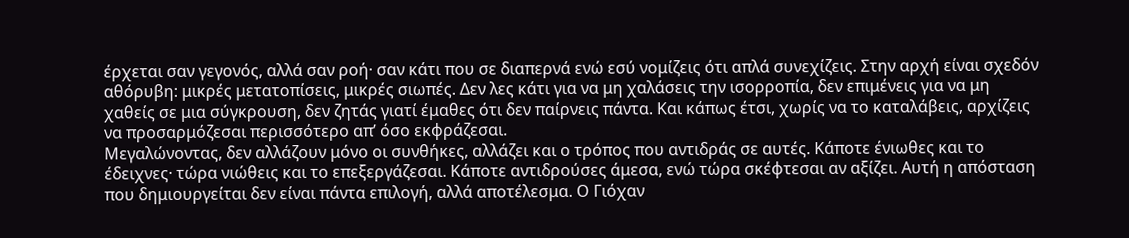έρχεται σαν γεγονός, αλλά σαν ροή· σαν κάτι που σε διαπερνά ενώ εσύ νομίζεις ότι απλά συνεχίζεις. Στην αρχή είναι σχεδόν αθόρυβη: μικρές μετατοπίσεις, μικρές σιωπές. Δεν λες κάτι για να μη χαλάσεις την ισορροπία, δεν επιμένεις για να μη χαθείς σε μια σύγκρουση, δεν ζητάς γιατί έμαθες ότι δεν παίρνεις πάντα. Και κάπως έτσι, χωρίς να το καταλάβεις, αρχίζεις να προσαρμόζεσαι περισσότερο απ’ όσο εκφράζεσαι.
Μεγαλώνοντας, δεν αλλάζουν μόνο οι συνθήκες, αλλάζει και ο τρόπος που αντιδράς σε αυτές. Κάποτε ένιωθες και το έδειχνες· τώρα νιώθεις και το επεξεργάζεσαι. Κάποτε αντιδρούσες άμεσα, ενώ τώρα σκέφτεσαι αν αξίζει. Αυτή η απόσταση που δημιουργείται δεν είναι πάντα επιλογή, αλλά αποτέλεσμα. Ο Γιόχαν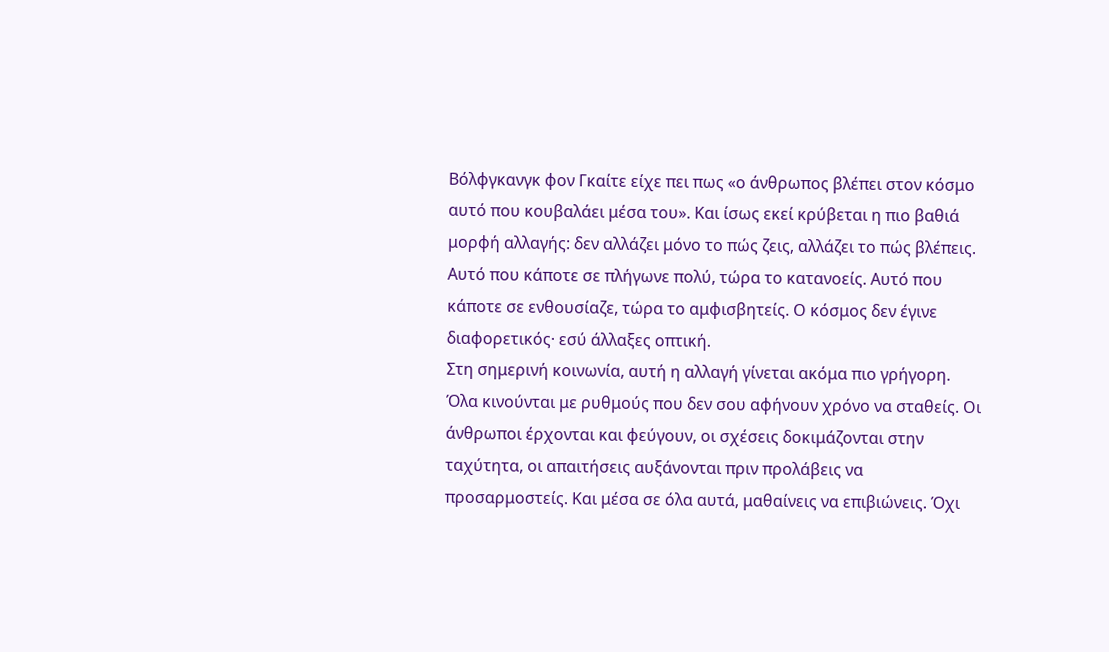Βόλφγκανγκ φον Γκαίτε είχε πει πως «ο άνθρωπος βλέπει στον κόσμο αυτό που κουβαλάει μέσα του». Και ίσως εκεί κρύβεται η πιο βαθιά μορφή αλλαγής: δεν αλλάζει μόνο το πώς ζεις, αλλάζει το πώς βλέπεις. Αυτό που κάποτε σε πλήγωνε πολύ, τώρα το κατανοείς. Αυτό που κάποτε σε ενθουσίαζε, τώρα το αμφισβητείς. Ο κόσμος δεν έγινε διαφορετικός· εσύ άλλαξες οπτική.
Στη σημερινή κοινωνία, αυτή η αλλαγή γίνεται ακόμα πιο γρήγορη. Όλα κινούνται με ρυθμούς που δεν σου αφήνουν χρόνο να σταθείς. Οι άνθρωποι έρχονται και φεύγουν, οι σχέσεις δοκιμάζονται στην ταχύτητα, οι απαιτήσεις αυξάνονται πριν προλάβεις να προσαρμοστείς. Και μέσα σε όλα αυτά, μαθαίνεις να επιβιώνεις. Όχι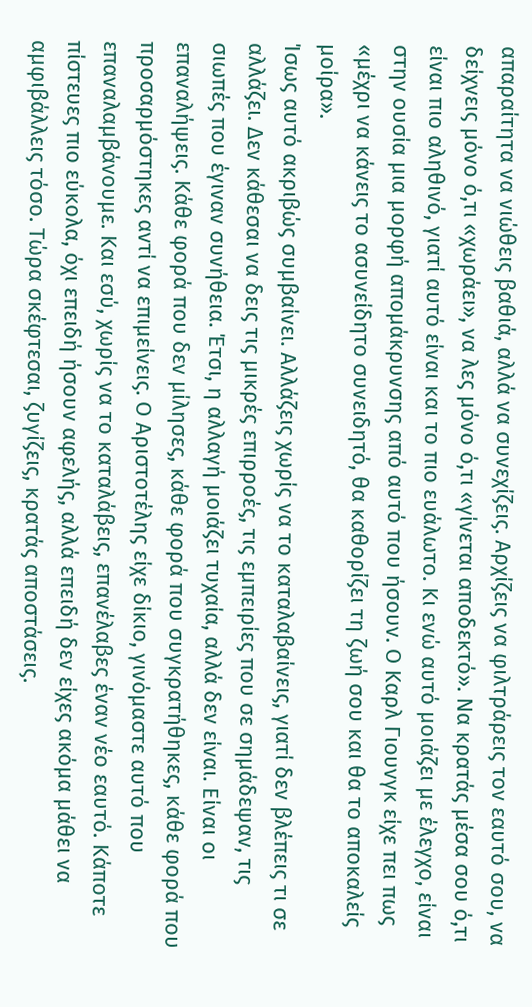απαραίτητα να νιώθεις βαθιά, αλλά να συνεχίζεις. Αρχίζεις να φιλτράρεις τον εαυτό σου, να δείχνεις μόνο ό,τι «χωράει», να λες μόνο ό,τι «γίνεται αποδεκτό». Να κρατάς μέσα σου ό,τι είναι πιο αληθινό, γιατί αυτό είναι και το πιο ευάλωτο. Κι ενώ αυτό μοιάζει με έλεγχο, είναι στην ουσία μια μορφή απομάκρυνσης από αυτό που ήσουν. Ο Καρλ Γιουνγκ είχε πει πως «μέχρι να κάνεις το ασυνείδητο συνειδητό, θα καθορίζει τη ζωή σου και θα το αποκαλείς μοίρα».
Ίσως αυτό ακριβώς συμβαίνει. Αλλάζεις χωρίς να το καταλαβαίνεις, γιατί δεν βλέπεις τι σε αλλάζει. Δεν κάθεσαι να δεις τις μικρές επιρροές, τις εμπειρίες που σε σημάδεψαν, τις σιωπές που έγιναν συνήθεια. Έτσι, η αλλαγή μοιάζει τυχαία, αλλά δεν είναι. Είναι οι επαναλήψεις. Κάθε φορά που δεν μίλησες, κάθε φορά που συγκρατήθηκες, κάθε φορά που προσαρμόστηκες αντί να επιμείνεις. Ο Αριστοτέλης είχε δίκιο, γινόμαστε αυτό που επαναλαμβάνουμε. Και εσύ, χωρίς να το καταλάβεις, επανέλαβες έναν νέο εαυτό. Κάποτε πίστευες πιο εύκολα, όχι επειδή ήσουν αφελής, αλλά επειδή δεν είχες ακόμα μάθει να αμφιβάλλεις τόσο. Τώρα σκέφτεσαι, ζυγίζεις, κρατάς αποστάσεις.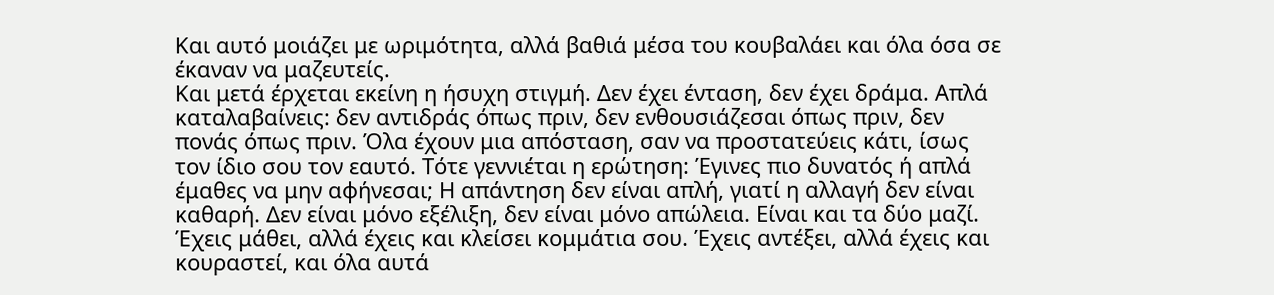Και αυτό μοιάζει με ωριμότητα, αλλά βαθιά μέσα του κουβαλάει και όλα όσα σε έκαναν να μαζευτείς.
Και μετά έρχεται εκείνη η ήσυχη στιγμή. Δεν έχει ένταση, δεν έχει δράμα. Απλά καταλαβαίνεις: δεν αντιδράς όπως πριν, δεν ενθουσιάζεσαι όπως πριν, δεν πονάς όπως πριν. Όλα έχουν μια απόσταση, σαν να προστατεύεις κάτι, ίσως τον ίδιο σου τον εαυτό. Τότε γεννιέται η ερώτηση: Έγινες πιο δυνατός ή απλά έμαθες να μην αφήνεσαι; Η απάντηση δεν είναι απλή, γιατί η αλλαγή δεν είναι καθαρή. Δεν είναι μόνο εξέλιξη, δεν είναι μόνο απώλεια. Είναι και τα δύο μαζί. Έχεις μάθει, αλλά έχεις και κλείσει κομμάτια σου. Έχεις αντέξει, αλλά έχεις και κουραστεί, και όλα αυτά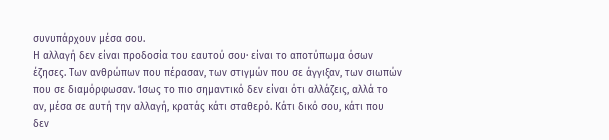συνυπάρχουν μέσα σου.
Η αλλαγή δεν είναι προδοσία του εαυτού σου· είναι το αποτύπωμα όσων έζησες. Των ανθρώπων που πέρασαν, των στιγμών που σε άγγιξαν, των σιωπών που σε διαμόρφωσαν. Ίσως το πιο σημαντικό δεν είναι ότι αλλάζεις, αλλά το αν, μέσα σε αυτή την αλλαγή, κρατάς κάτι σταθερό. Κάτι δικό σου, κάτι που δεν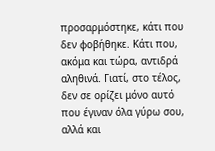προσαρμόστηκε, κάτι που δεν φοβήθηκε. Κάτι που, ακόμα και τώρα, αντιδρά αληθινά. Γιατί, στο τέλος, δεν σε ορίζει μόνο αυτό που έγιναν όλα γύρω σου, αλλά και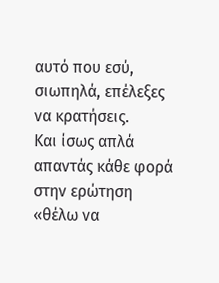αυτό που εσύ, σιωπηλά, επέλεξες να κρατήσεις.
Και ίσως απλά απαντάς κάθε φορά στην ερώτηση «θέλω να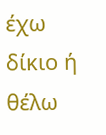έχω δίκιο ή θέλω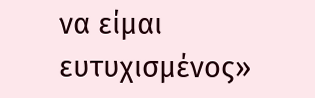να είμαι ευτυχισμένος»